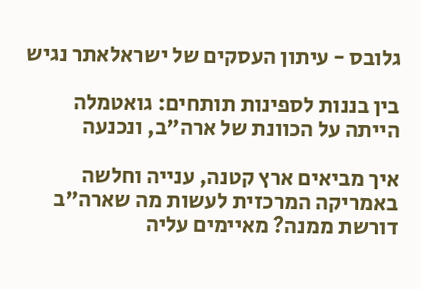גלובס - עיתון העסקים של ישראלאתר נגיש

בין בננות לספינות תותחים: גואטמלה הייתה על הכוונת של ארה"ב, ונכנעה

איך מביאים ארץ קטנה, ענייה וחלשה באמריקה המרכזית לעשות מה שארה"ב דורשת ממנה? מאיימים עליה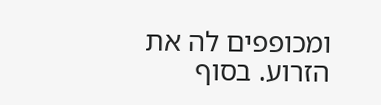ומכופפים לה את הזרוע. בסוף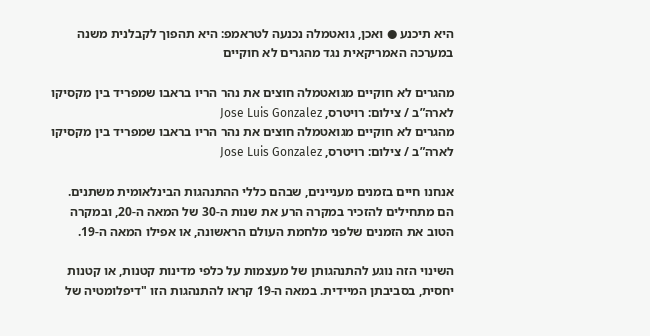היא תיכנע ● ואכן, גואטמלה נכנעה לטראמפ: היא תהפוך לקבלנית משנה במערכה האמריקאית נגד מהגרים לא חוקיים

מהגרים לא חוקיים מגואטמלה חוצים את נהר הריו בראבו שמפריד בין מקסיקו לארה”ב / צילום: רויטרס, Jose Luis Gonzalez
מהגרים לא חוקיים מגואטמלה חוצים את נהר הריו בראבו שמפריד בין מקסיקו לארה”ב / צילום: רויטרס, Jose Luis Gonzalez

אנחנו חיים בזמנים מעניינים, שבהם כללי ההתנהגות הבינלאומית משתנים. הם מתחילים להזכיר במקרה הרע את שנות ה-30 של המאה ה-20, ובמקרה הטוב את הזמנים שלפני מלחמת העולם הראשונה, או אפילו המאה ה-19.

השינוי הזה נוגע להתנהגותן של מעצמות על כלפי מדינות קטנות, או קטנות יחסית, בסביבתן המיידית. במאה ה-19 קראו להתנהגות הזו "דיפלומטיה של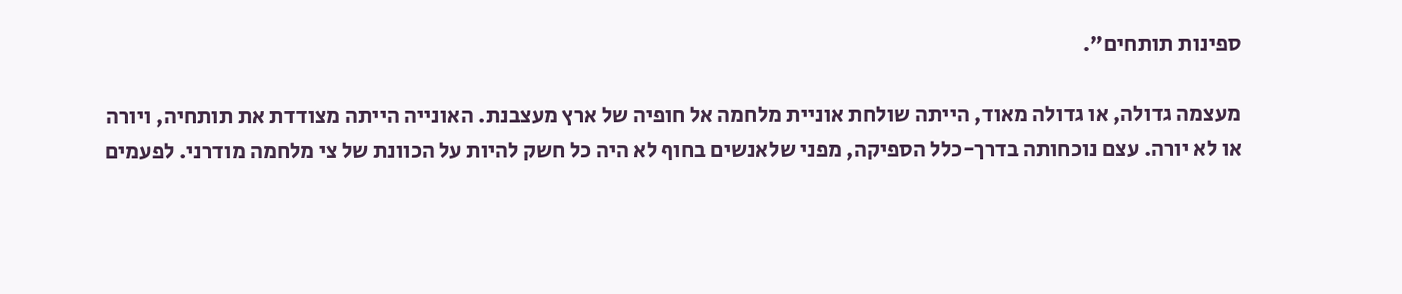ספינות תותחים".

מעצמה גדולה, או גדולה מאוד, הייתה שולחת אוניית מלחמה אל חופיה של ארץ מעצבנת. האונייה הייתה מצודדת את תותחיה, ויורה או לא יורה. עצם נוכחותה בדרך-כלל הספיקה, מפני שלאנשים בחוף לא היה כל חשק להיות על הכוונת של צי מלחמה מודרני. לפעמים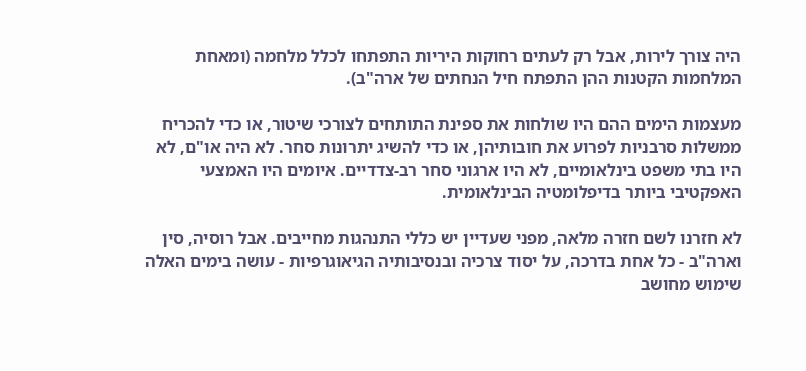היה צורך לירות, אבל רק לעתים רחוקות היריות התפתחו לכלל מלחמה (ומאחת המלחמות הקטנות ההן התפתח חיל הנחתים של ארה"ב).

מעצמות הימים ההם היו שולחות את ספינת התותחים לצורכי שיטור, או כדי להכריח ממשלות סרבניות לפרוע את חובותיהן, או כדי להשיג יתרונות סחר. לא היה או"ם, לא היו בתי משפט בינלאומיים, לא היו ארגוני סחר רב-צדדיים. איומים היו האמצעי האפקטיבי ביותר בדיפלומטיה הבינלאומית.

לא חזרנו לשם חזרה מלאה, מפני שעדיין יש כללי התנהגות מחייבים. אבל רוסיה, סין וארה"ב - כל אחת בדרכה, על יסוד צרכיה ובנסיבותיה הגיאוגרפיות - עושה בימים האלה שימוש מחושב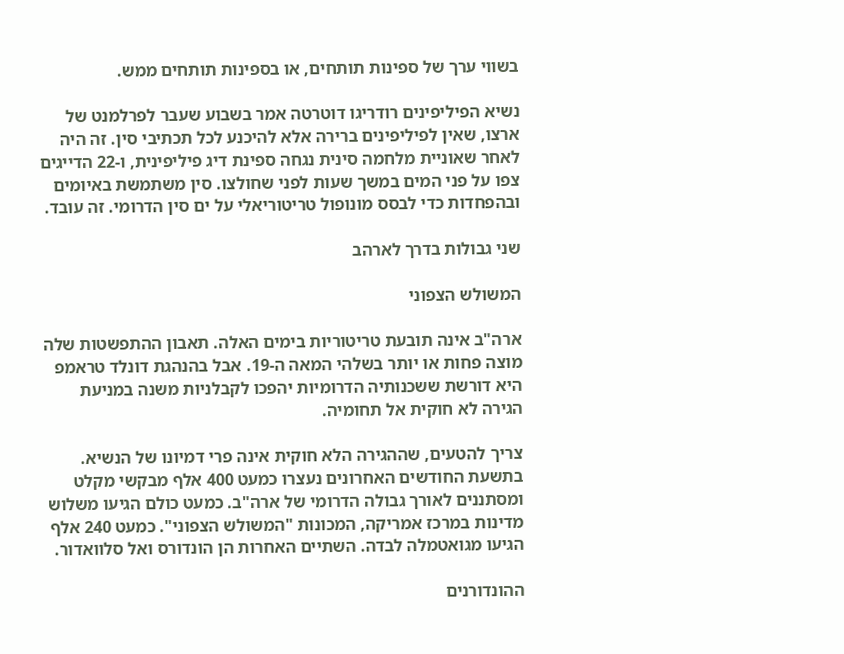בשווי ערך של ספינות תותחים, או בספינות תותחים ממש.

נשיא הפיליפינים רודריגו דוטרטה אמר בשבוע שעבר לפרלמנט של ארצו, שאין לפיליפינים ברירה אלא להיכנע לכל תכתיבי סין. זה היה לאחר שאוניית מלחמה סינית נגחה ספינת דיג פיליפינית, ו-22 הדייגים צפו על פני המים במשך שעות לפני שחולצו. סין משתמשת באיומים ובהפחדות כדי לבסס מונופול טריטוריאלי על ים סין הדרומי. זה עובד.

שני גבולות בדרך לארהב

המשולש הצפוני

ארה"ב אינה תובעת טריטוריות בימים האלה. תאבון ההתפשטות שלה מוצה פחות או יותר בשלהי המאה ה-19. אבל בהנהגת דונלד טראמפ היא דורשת ששכנותיה הדרומיות יהפכו לקבלניות משנה במניעת הגירה לא חוקית אל תחומיה.

צריך להטעים, שההגירה הלא חוקית אינה פרי דמיונו של הנשיא. בתשעת החודשים האחרונים נעצרו כמעט 400 אלף מבקשי מקלט ומסתננים לאורך גבולה הדרומי של ארה"ב. כמעט כולם הגיעו משלוש מדינות במרכז אמריקה, המכונות "המשולש הצפוני". כמעט 240 אלף הגיעו מגואטמלה לבדה. השתיים האחרות הן הונדורס ואל סלוואדור.

ההונדורנים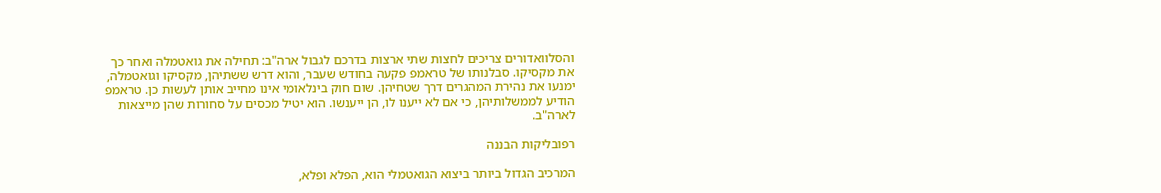והסלוואדורים צריכים לחצות שתי ארצות בדרכם לגבול ארה"ב: תחילה את גואטמלה ואחר כך את מקסיקו. סבלנותו של טראמפ פקעה בחודש שעבר, והוא דרש ששתיהן, מקסיקו וגואטמלה, ימנעו את נהירת המהגרים דרך שטחיהן. שום חוק בינלאומי אינו מחייב אותן לעשות כן. טראמפ הודיע לממשלותיהן, כי אם לא ייענו לו, הן ייענשו. הוא יטיל מכסים על סחורות שהן מייצאות לארה"ב.

רפובליקות הבננה

המרכיב הגדול ביותר ביצוא הגואטמלי הוא, הפלא ופלא,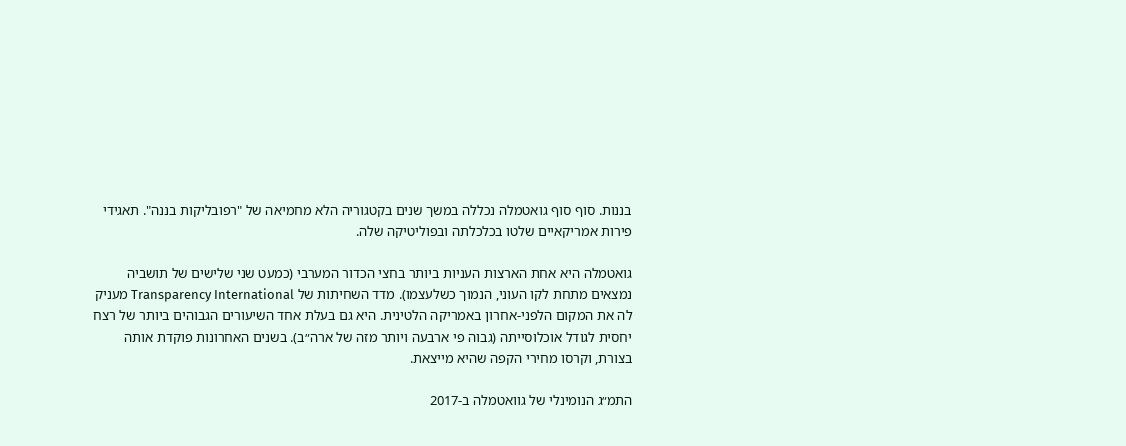בננות. סוף סוף גואטמלה נכללה במשך שנים בקטגוריה הלא מחמיאה של "רפובליקות בננה". תאגידי פירות אמריקאיים שלטו בכלכלתה ובפוליטיקה שלה.

גואטמלה היא אחת הארצות העניות ביותר בחצי הכדור המערבי (כמעט שני שלישים של תושביה נמצאים מתחת לקו העוני, הנמוך כשלעצמו). מדד השחיתות של Transparency International מעניק לה את המקום הלפני-אחרון באמריקה הלטינית. היא גם בעלת אחד השיעורים הגבוהים ביותר של רצח יחסית לגודל אוכלוסייתה (גבוה פי ארבעה ויותר מזה של ארה״ב). בשנים האחרונות פוקדת אותה בצורת, וקרסו מחירי הקפה שהיא מייצאת.

התמ״ג הנומינלי של גוואטמלה ב-2017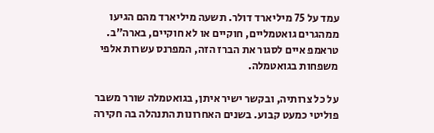עמד על 75 מיליארד דולר. תשעה מיליארד מהם הגיעו ממהגרים גואטמליים, חוקיים או לא חוקיים, בארה"ב. טראמפ איים לסגור את הברז הזה, המפרנס עשרות אלפי משפחות בגואטמלה.

על כל צרותיה, ובקשר ישיר איתן, בגואטמלה שורר משבר פוליטי כמעט קבוע. בשנים האחרונות התנהלה בה חקירה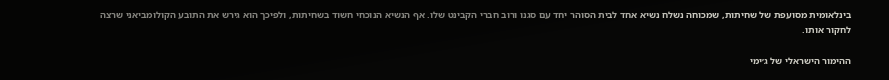בינלאומית מסועפת של שחיתות, שמכוחה נשלח נשיא אחד לבית הסוהר יחד עם סגנו ורוב חברי הקבינט שלו. אף הנשיא הנוכחי חשוד בשחיתות, ולפיכך הוא גירש את התובע הקולומביאני שרצה לחקור אותו.

ההימור הישראלי של ג׳ימי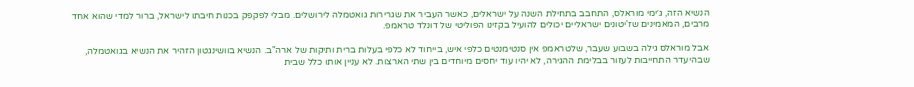הנשיא הזה, ג׳ימי מוראלס, התחבב בתחילת השנה על ישראלים, כאשר העביר את שגרירות גואטמלה לירושלים. מבלי לפקפק בכנות חיבתו לישראל, ברור למדי שהוא אחד מרבים, המאמינים שז'יטונים ישראליים יכולים להועיל בקזינו הפוליטי של דונלד טראמפ.

אבל מוראלס גילה בשבוע שעבר, שלטראמפ אין סנטימנטים כלפי איש, בייחוד לא כלפי בעלות ברית ותיקות של ארה"ב. הנשיא בוושינגטון הזהיר את הנשיא בגואטמלה, שבהיעדר התחייבות לעזור בבלימת ההגירה, לא יהיו עוד יחסים מיוחדים בין שתי הארצות. לא עניין אותו כלל שבית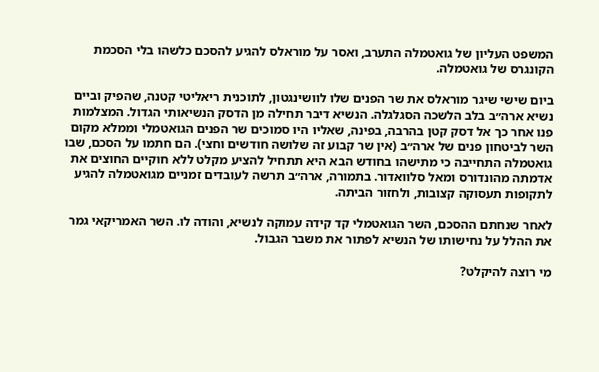המשפט העליון של גואטמלה התערב, ואסר על מוראלס להגיע להסכם כלשהו בלי הסכמת הקונגרס של גואטמלה.

ביום שישי שיגר מוראלס את שר הפנים שלו לוושינגטון, לתוכנית ריאליטי קטנה, שהפיק וביים נשיא ארה״ב בלב הלשכה הסגלגלה. הנשיא דיבר תחילה מן הדסק הנשיאותי הגדול. המצלמות פנו אחר כך אל דסק קטן בהרבה, בפינה, שאליו היו סמוכים שר הפנים הגואטמלי וממלא מקום השר לביטחון פנים של ארה״ב (אין שר קבוע זה שלושה חודשים וחצי). הם חתמו על הסכם, שבו גואטמלה התחייבה כי מתישהו בחודש הבא היא תתחיל להציע מקלט ללא חוקיים החוצים את אדמתה מהונדורס ומאל סלוואדור. בתמורה, ארה״ב תרשה לעובדים זמניים מגואטמלה להגיע לתקופות תעסוקה קצובות, ולחזור הביתה.

לאחר שנחתם ההסכם, השר הגואטמלי קד קידה עמוקה לנשיא, והודה לו. השר האמריקאי גמר את ההלל על נחישותו של הנשיא לפתור את משבר הגבול.

מי רוצה להיקלט?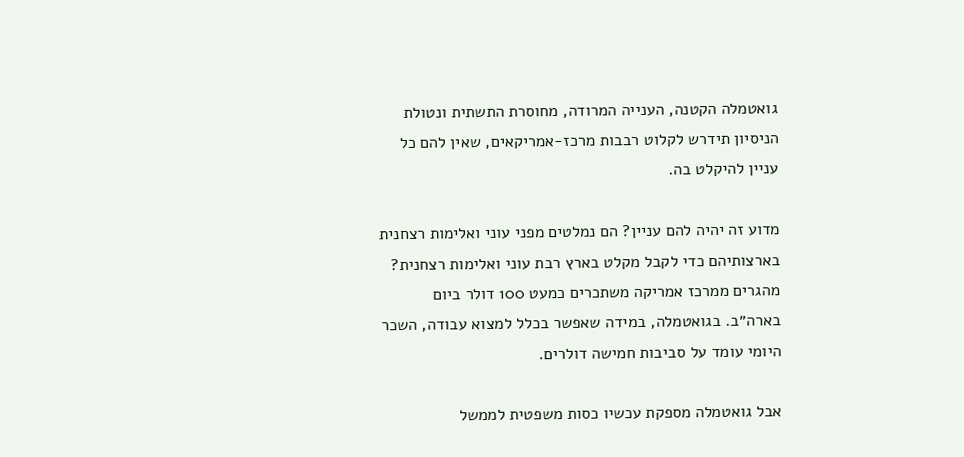גואטמלה הקטנה, הענייה המרודה, מחוסרת התשתית ונטולת הניסיון תידרש לקלוט רבבות מרכז-אמריקאים, שאין להם כל עניין להיקלט בה.

מדוע זה יהיה להם עניין? הם נמלטים מפני עוני ואלימות רצחנית בארצותיהם כדי לקבל מקלט בארץ רבת עוני ואלימות רצחנית? מהגרים ממרכז אמריקה משתכרים כמעט 100 דולר ביום בארה״ב. בגואטמלה, במידה שאפשר בכלל למצוא עבודה, השכר היומי עומד על סביבות חמישה דולרים.

אבל גואטמלה מספקת עכשיו כסות משפטית לממשל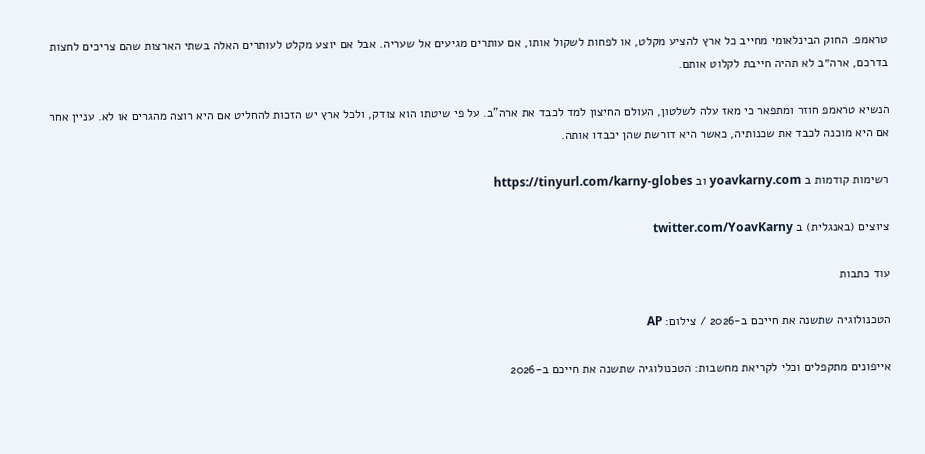טראמפ. החוק הבינלאומי מחייב כל ארץ להציע מקלט, או לפחות לשקול אותו, אם עותרים מגיעים אל שעריה. אבל אם יוצע מקלט לעותרים האלה בשתי הארצות שהם צריכים לחצות בדרכם, ארה״ב לא תהיה חייבת לקלוט אותם.

הנשיא טראמפ חוזר ומתפאר כי מאז עלה לשלטון, העולם החיצון למד לכבד את ארה"ב. על פי שיטתו הוא צודק, ולכל ארץ יש הזכות להחליט אם היא רוצה מהגרים או לא. עניין אחר אם היא מוכנה לכבד את שכנותיה, כאשר היא דורשת שהן יכבדו אותה.

רשימות קודמות ב yoavkarny.com וב https://tinyurl.com/karny-globes

ציוצים (באנגלית) ב twitter.com/YoavKarny

עוד כתבות

הטכנולוגיה שתשנה את חייכם ב-2026 / צילום: AP

אייפונים מתקפלים וכלי לקריאת מחשבות: הטכנולוגיה שתשנה את חייכם ב-2026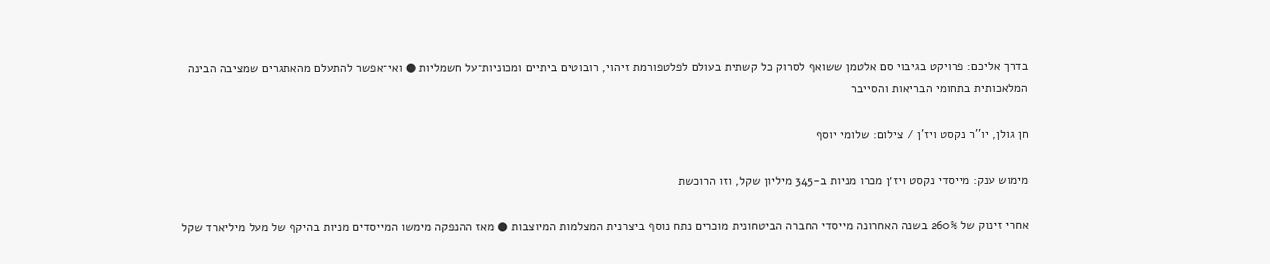בדרך אליכם: פרויקט בגיבוי סם אלטמן ששואף לסרוק כל קשתית בעולם לפלטפורמת זיהוי, רובוטים ביתיים ומכוניות־על חשמליות ● ואי־אפשר להתעלם מהאתגרים שמציבה הבינה המלאכותית בתחומי הבריאות והסייבר

חן גולן, יו''ר נקסט ויז'ן / צילום: שלומי יוסף

מימוש ענק: מייסדי נקסט ויז׳ן מכרו מניות ב-345 מיליון שקל, וזו הרוכשת

אחרי זינוק של 260% בשנה האחרונה מייסדי החברה הביטחונית מוכרים נתח נוסף ביצרנית המצלמות המיוצבות ● מאז ההנפקה מימשו המייסדים מניות בהיקף של מעל מיליארד שקל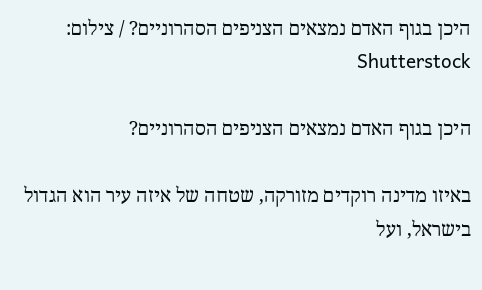היכן בגוף האדם נמצאים הצניפים הסהרוניים? / צילום: Shutterstock

היכן בגוף האדם נמצאים הצניפים הסהרוניים?

באיזו מדינה רוקדים מזורקה, שטחה של איזה עיר הוא הגדול בישראל, ועל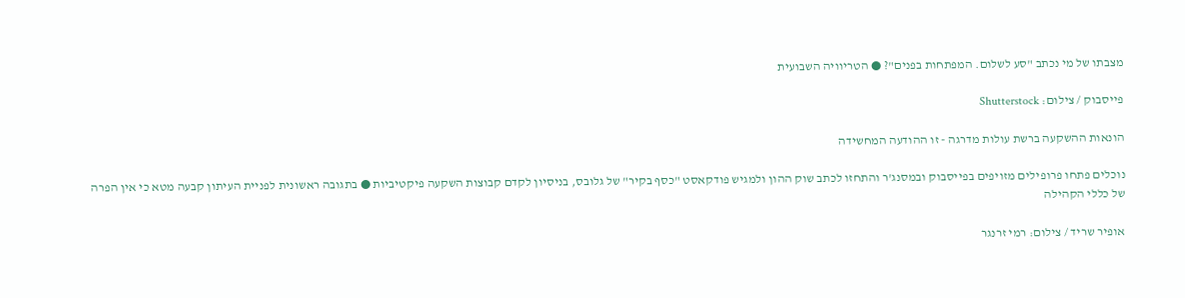מצבתו של מי נכתב "סע לשלום. המפתחות בפנים"? ● הטריוויה השבועית

פייסבוק / צילום: Shutterstock

הונאות ההשקעה ברשת עולות מדרגה - זו ההודעה המחשידה

נוכלים פתחו פרופילים מזויפים בפייסבוק ובמסנג'ר והתחזו לכתב שוק ההון ולמגיש פודקאסט "כסף בקיר" של גלובס, בניסיון לקדם קבוצות השקעה פיקטיביות ● בתגובה ראשונית לפניית העיתון קבעה מטא כי אין הפרה של כללי הקהילה

אופיר שריד / צילום: רמי זרנגר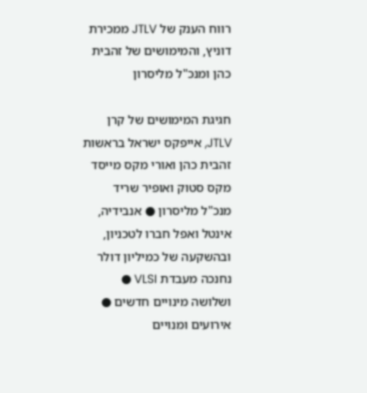רווח הענק של JTLV ממכירת דוניץ, והמימושים של זהבית כהן ומנכ"ל מליסרון

חגיגת המימושים של קרן JTLV, אייפקס ישראל בראשות זהבית כהן ואורי מקס מייסד מקס סטוק ואופיר שריד מנכ"ל מליסרון ● אנבידיה, אינטל ואפל חברו לטכניון, ובהשקעה של כמיליון דולר נחנכה מעבדת VLSI ● ושלושה מינויים חדשים ● אירועים ומנויים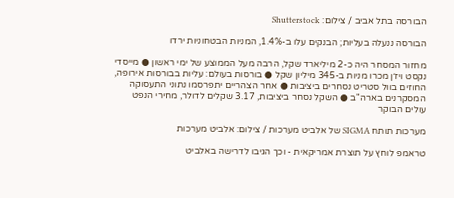הבורסה בתל אביב / צילום: Shutterstock

הבורסה ננעלה בעליות; הבנקים עלו ב-1.4%, המניות הבטחוניות ירדו

מחזור המסחר היה כ-2 מיליארד שקל, הרבה מעל הממוצע של ימי ראשון ● מייסדי נקסט ויז׳ן מכרו מניות ב-345 מיליון שקל ● בורסות בעולם: עליות בבורסות אירופה, החוזים בוול סטריט נסחרים ביציבות ● אחר הצהריים יתפרסמו נתוני התעסוקה המסקרנים בארה"ב ● השקל נסחר ביציבות, 3.17 שקלים לדולר, מחירי הנפט עולים הבוקר

מערכות תותח SIGMA של אלביט מערכות / צילום: אלביט מערכות

טראמפ לוחץ על תוצרת אמריקאית - וכך הגיבו לדרישה באלביט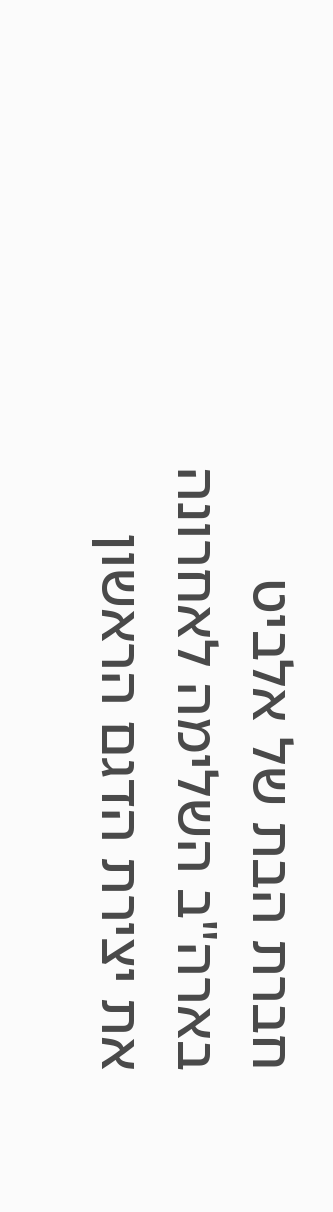חברת הבת של אלביט בארה"ב השלימה לאחרונה את יצירת הדגם הראשון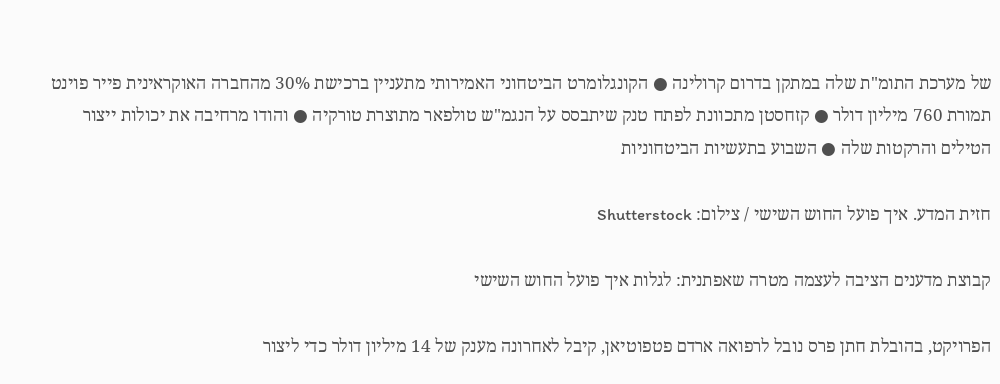של מערכת התומ"ת שלה במתקן בדרום קרולינה ● הקונגלומרט הביטחוני האמירותי מתעניין ברכישת 30% מהחברה האוקראינית פייר פוינט תמורת 760 מיליון דולר ● קזחסטן מתכוונת לפתח טנק שיתבסס על הנגמ"ש טולפאר מתוצרת טורקיה ● והודו מרחיבה את יכולות ייצור הטילים והרקטות שלה ● השבוע בתעשיות הביטחוניות

חזית המדע. איך פועל החוש השישי / צילום: Shutterstock

קבוצת מדענים הציבה לעצמה מטרה שאפתנית: לגלות איך פועל החוש השישי

הפרויקט, בהובלת חתן פרס נובל לרפואה ארדם פטפוטיאן, קיבל לאחרונה מענק של 14 מיליון דולר כדי ליצור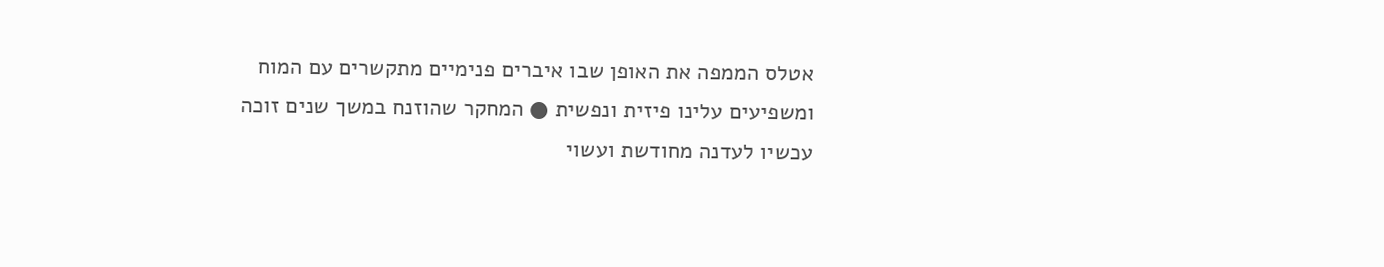אטלס הממפה את האופן שבו איברים פנימיים מתקשרים עם המוח ומשפיעים עלינו פיזית ונפשית ● המחקר שהוזנח במשך שנים זוכה עכשיו לעדנה מחודשת ועשוי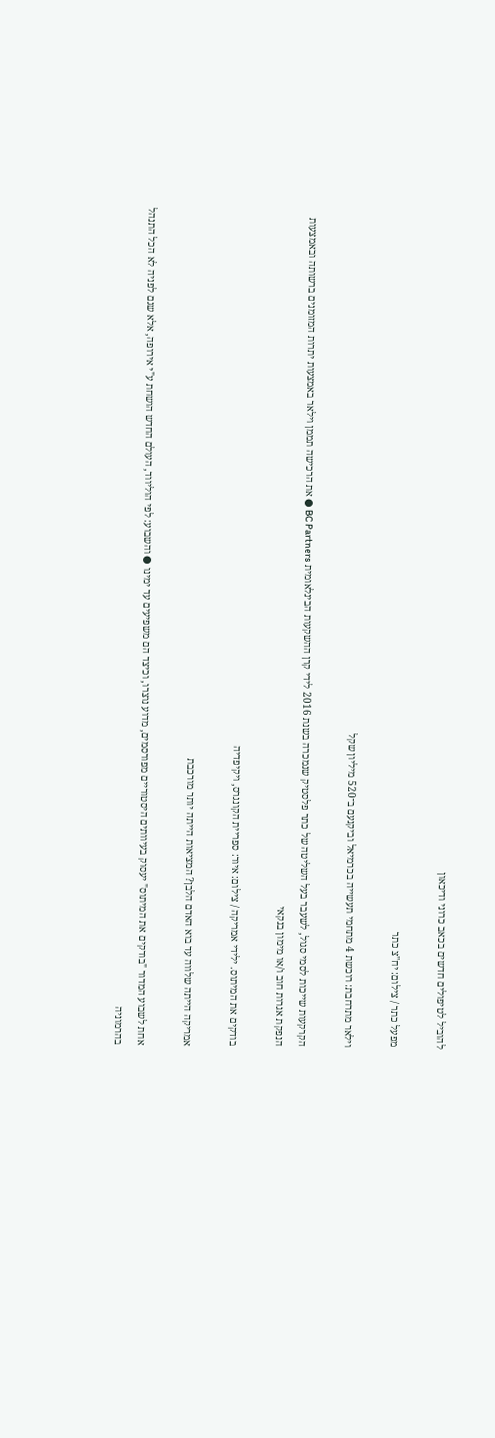להוביל לטיפולים חדשים בכאב כרוני ודיכאון

מפעל כתר / צילום: יח''צ כתר

וילאר מתרחבת: רוכשת 4 מתחמי תעשייה בכרמיאל וביקנעם ב־520 מיליון שקל

הקרקעות שייכות לסמי סגול, לשעבר בעל השליטה של כתר פלסטיק שנמכרה בשנת 2016 לידי קרן ההשקעות הבינלאומית BC Partners ● את הרכישה תממן וילאר באמצעות יתרות המזומנים ברשותה ובאמצעות הנפקת אגרות חוב ו/או מימון בנקאי

בודקים את המיתוס. ילידי אמריקה / צילום: איור: ספריית הקונגרס, ויקיפדיה

אמריקה הייתה שלווה עד בוא האדם הלבן? המציאות הייתה יותר מורכבת

אחת לשבוע המדור "בודקים את המיתוס" יעסוק בעיוותים היסטוריים מפורסמים, מדוע נוצרו, וכיצד הם משפיעים עד ימינו ● והשבוע: לפי הוליווד, העולם החדש הושחת ע"י אירופה, אלא שגם לפניה לא הכל התנהל בהרמוניה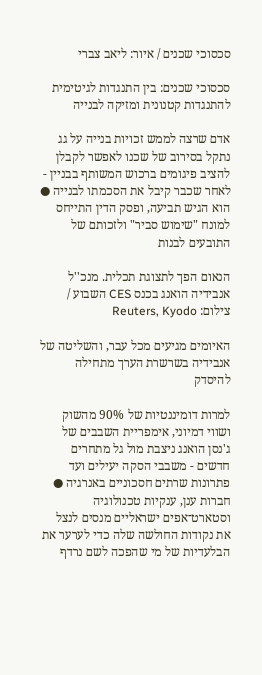סכסוכי שכנים / איור: ליאב צברי

סכסוכי שכנים: בין התנגדות לגיטימית להתנגדות קטנונית ומזיקה לבנייה

אדם שרצה לממש זכויות בנייה על גג נתקל בסירוב של שכנו לאפשר לקבלן להציב פיגומים ברכוש המשותף בבניין - לאחר שכבר קיבל את הסכמתו לבנייה ● הוא הגיש תביעה, ופסק הדין התייחס למונח "שימוש סביר" ולזכותם של התובעים לבנות

הנאום הפך לתצוגת תכלית. מנכ''ל אנבידיה הואנג בכנס CES השבוע / צילום: Reuters, Kyodo

האיומים מגיעים מכל עבר, והשליטה של אנבידיה בשרשרת הערך מתחילה להיסדק

למרות דומיננטיות של 90% מהשוק ושווי דמיוני, אימפריית השבבים של ג'נסן הואנג ניצבת מול גל מתחרים חדשים - משבבי הסקה יעילים ועד פתרונות שרתים חסכוניים באנרגיה ● חברות ענן, ענקיות טכנולוגיה וסטארט־אפים ישראליים מנסים לנצל את נקודות החולשה שלה כדי לערער את הבלעדיות של מי שהפכה לשם נרדף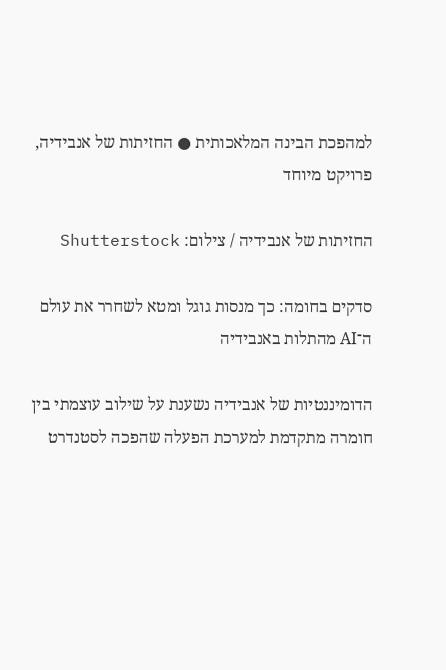למהפכת הבינה המלאכותית ● החזיתות של אנבידיה, פרויקט מיוחד

החזיתות של אנבידיה / צילום: Shutterstock

סדקים בחומה: כך מנסות גוגל ומטא לשחרר את עולם ה־AI מהתלות באנבידיה

הדומיננטיות של אנבידיה נשענת על שילוב עוצמתי בין חומרה מתקדמת למערכת הפעלה שהפכה לסטנדרט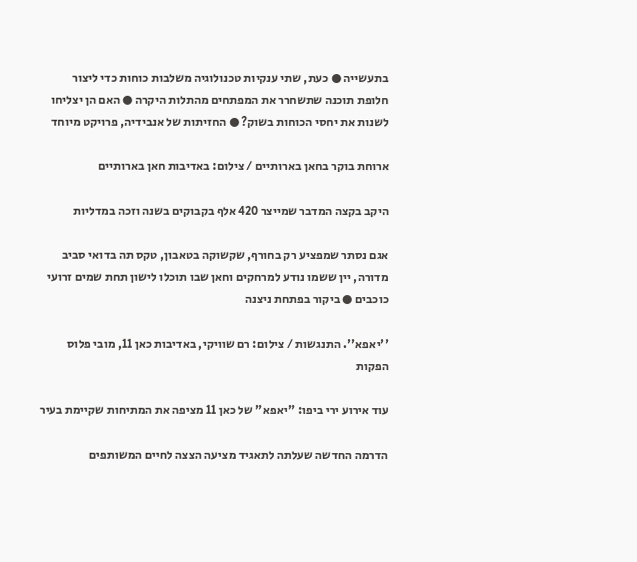בתעשייה ● כעת, שתי ענקיות טכנולוגיה משלבות כוחות כדי ליצור חלופת תוכנה שתשחרר את המפתחים מהתלות היקרה ● האם הן יצליחו לשנות את יחסי הכוחות בשוק? ● החזיתות של אנבידיה, פרויקט מיוחד

ארוחת בוקר בחאן בארותיים / צילום: באדיבות חאן בארותיים

היקב בקצה המדבר שמייצר 420 אלף בקבוקים בשנה וזכה במדליות

אגם נסתר שמפציע רק בחורף, שקשוקה בטאבון, טקס תה בדואי סביב מדורה, יין ששמו נודע למרחקים וחאן שבו תוכלו לישון תחת שמים זרועי כוכבים ● ביקור בפתחת ניצנה

''יאפא''. התנגשות / צילום: רם שוויקי, באדיבות כאן 11, מובי פלוס הפקות

עוד אירוע ירי ביפו: "יאפא" של כאן 11 מציפה את המתיחות שקיימת בעיר

הדרמה החדשה שעלתה לתאגיד מציעה הצצה לחיים המשותפים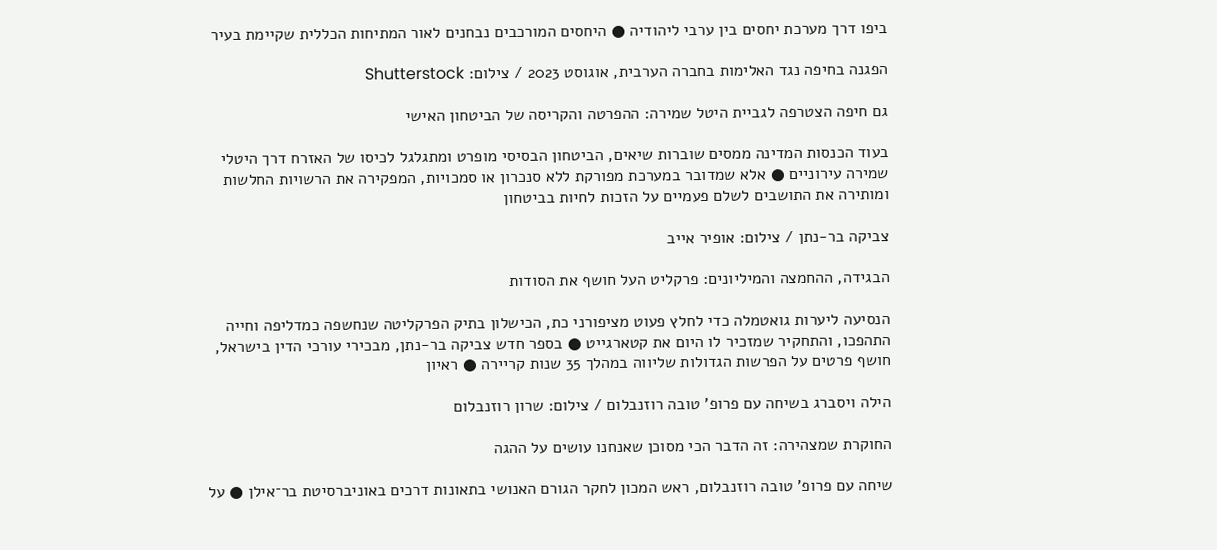ביפו דרך מערכת יחסים בין ערבי ליהודיה ● היחסים המורכבים נבחנים לאור המתיחות הכללית שקיימת בעיר

הפגנה בחיפה נגד האלימות בחברה הערבית, אוגוסט 2023 / צילום: Shutterstock

גם חיפה הצטרפה לגביית היטל שמירה: ההפרטה והקריסה של הביטחון האישי

בעוד הכנסות המדינה ממסים שוברות שיאים, הביטחון הבסיסי מופרט ומתגלגל לכיסו של האזרח דרך היטלי שמירה עירוניים ● אלא שמדובר במערכת מפורקת ללא סנכרון או סמכויות, המפקירה את הרשויות החלשות ומותירה את התושבים לשלם פעמיים על הזכות לחיות בביטחון

צביקה בר-נתן / צילום: אופיר אייב

הבגידה, ההחמצה והמיליונים: פרקליט העל חושף את הסודות

הנסיעה ליערות גואטמלה כדי לחלץ פעוט מציפורני כת, הכישלון בתיק הפרקליטה שנחשפה כמדליפה וחייה התהפכו, והתחקיר שמזכיר לו היום את קטארגייט ● בספר חדש צביקה בר-נתן, מבכירי עורכי הדין בישראל, חושף פרטים על הפרשות הגדולות שליווה במהלך 35 שנות קריירה ● ראיון

הילה ויסברג בשיחה עם פרופ' טובה רוזנבלום / צילום: שרון רוזנבלום

החוקרת שמצהירה: זה הדבר הכי מסוכן שאנחנו עושים על ההגה

שיחה עם פרופ' טובה רוזנבלום, ראש המכון לחקר הגורם האנושי בתאונות דרכים באוניברסיטת בר־אילן ● על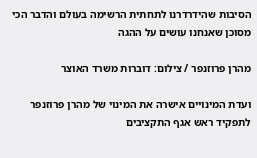הסיבות שהידרדרנו לתחתית הרשימה בעולם והדבר הכי מסוכן שאנחנו עושים על ההגה

מהרן פרוזנפר / צילום: דוברות משרד האוצר

ועדת המינויים אישרה את המינוי של מהרן פרוזנפר לתפקיד ראש אגף התקציבים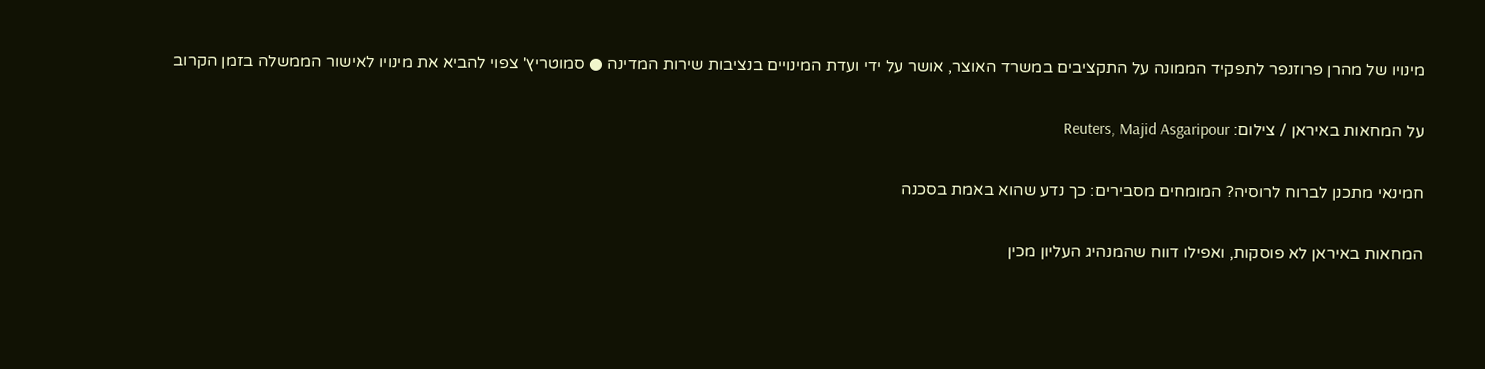מינויו של מהרן פרוזנפר לתפקיד הממונה על התקציבים במשרד האוצר, אושר על ידי ועדת המינויים בנציבות שירות המדינה ● סמוטריץ' צפוי להביא את מינויו לאישור הממשלה בזמן הקרוב

על המחאות באיראן / צילום: Reuters, Majid Asgaripour

חמינאי מתכנן לברוח לרוסיה? המומחים מסבירים: כך נדע שהוא באמת בסכנה

המחאות באיראן לא פוסקות, ואפילו דווח שהמנהיג העליון מכין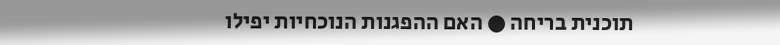תוכנית בריחה ● האם ההפגנות הנוכחיות יפילו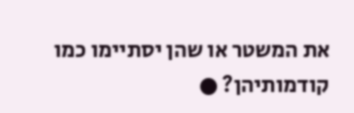את המשטר או שהן יסתיימו כמו קודמותיהן? ●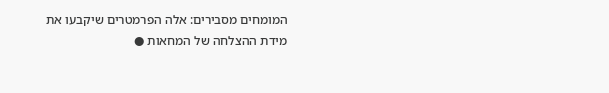המומחים מסבירים: אלה הפרמטרים שיקבעו את מידת ההצלחה של המחאות ●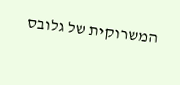המשרוקית של גלובס